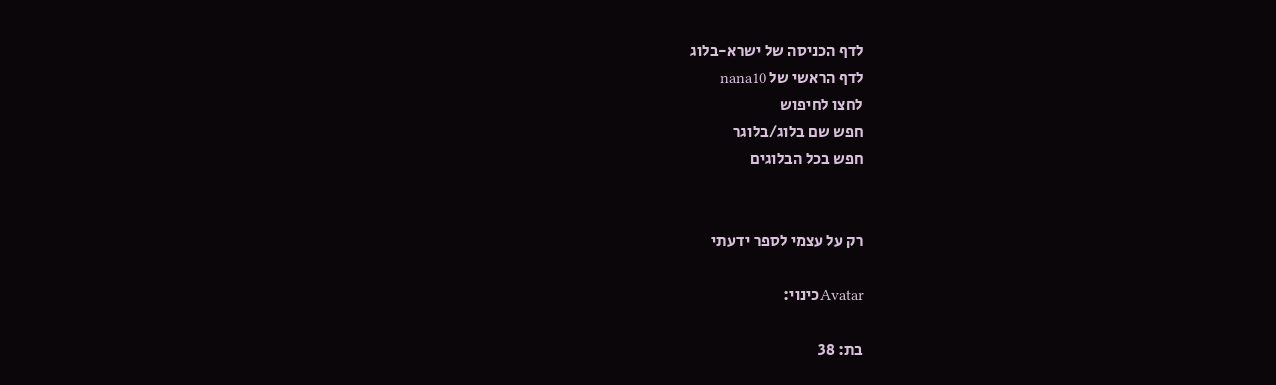לדף הכניסה של ישרא-בלוג
לדף הראשי של nana10
לחצו לחיפוש
חפש שם בלוג/בלוגר
חפש בכל הבלוגים


רק על עצמי לספר ידעתי

Avatarכינוי:

בת: 38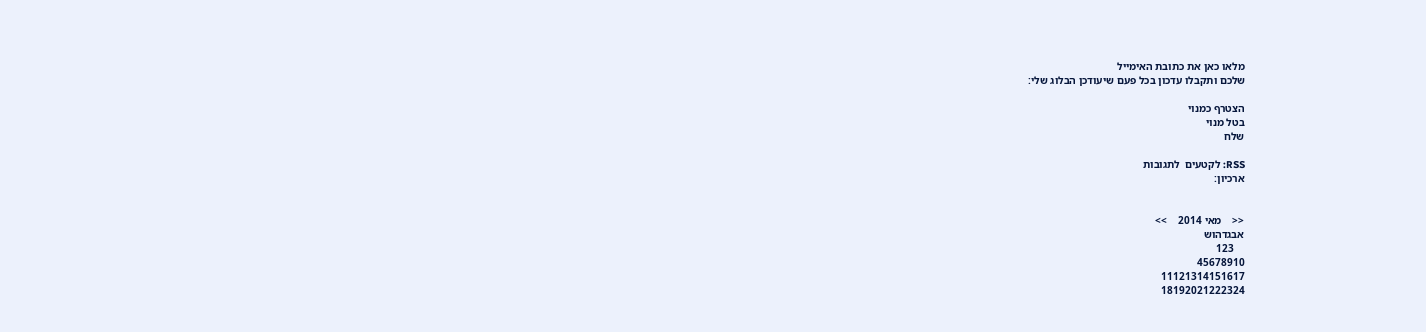מלאו כאן את כתובת האימייל
שלכם ותקבלו עדכון בכל פעם שיעודכן הבלוג שלי:

הצטרף כמנוי
בטל מנוי
שלח

RSS: לקטעים  לתגובות
ארכיון:


<<    מאי 2014    >>
אבגדהוש
    123
45678910
11121314151617
18192021222324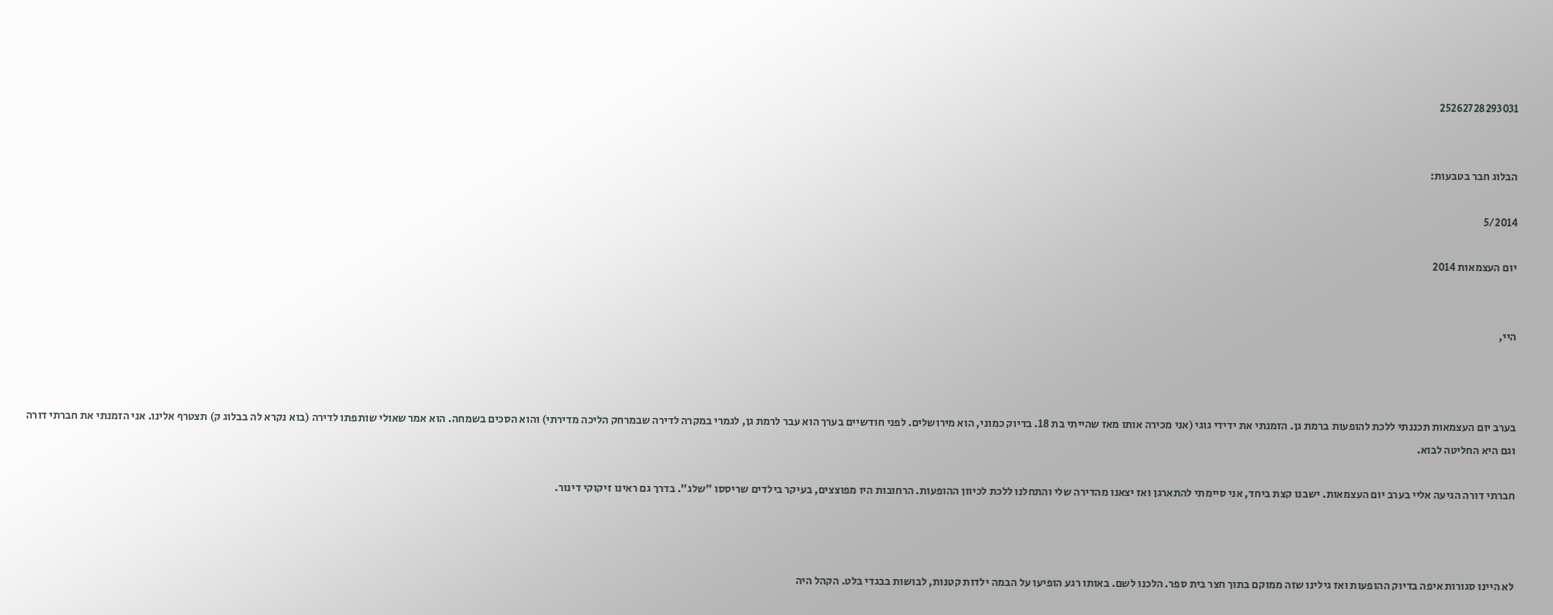25262728293031


הבלוג חבר בטבעות:

5/2014

יום העצמאות 2014


היי,



בערב יום העצמאות תכננתי ללכת להופעות ברמת גן. הזמנתי את ידידי גוגי (אני מכירה אותו מאז שהייתי בת 18. בדיוק כמוני, הוא מירושלים. לפני חודשיים בערך הוא עבר לרמת גן, לגמרי במקרה לדירה שבמרחק הליכה מדירתי) והוא הסכים בשמחה. הוא אמר שאולי שותפתו לדירה (בוא נקרא לה בבלוג ק) תצטרף אלינו. אני הזמנתי את חברתי דורה וגם היא החליטה לבוא.

חברתי דורה הגיעה אליי בערב יום העצמאות. ישבנו קצת ביחד, אני סיימתי להתארגן ואז יצאנו מהדירה שלי והתחלנו ללכת לכיוון ההופעות. הרחובות היו מפוצצים, בעיקר בילדים שריססו "שלג". בדרך גם ראינו זיקוקי דינור.



לא היינו סגורות איפה בדיוק ההופעות ואז גילינו שזה ממוקם בתוך חצר בית ספר. הלכנו לשם. באותו רגע הופיעו על הבמה ילדות קטנות, לבושות בבגדי בלט. הקהל היה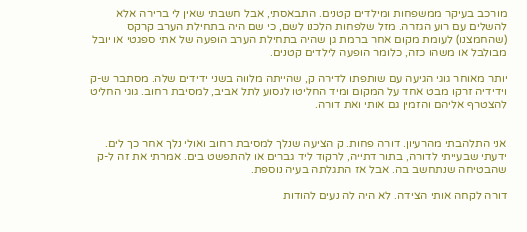מורכב בעיקר ממשפחות ומילדים קטנים. התבאסתי, אבל חשבתי שאין לי ברירה אלא להשלים עם רוע הגזרה. מזל שלפחות הלכנו לשם, כי שם היה בתחילת הערב קרקס (שהחמצנו) לעומת מקום אחר ברמת גן שהיה בתחילת הערב הופעה של אתי ספגטי או יובל מבולבל או משהו כזה, כלומר הופעה לילדים קטנים.

יותר מאוחר גוגי הגיעה עם שותפתו לדירה ק, שהייתה מלווה בשני ידידים שלה. מסתבר ש-ק וידידיה זרקו מבט אחד על המקום ומיד החליטו לנסוע לתל אביב, למסיבת רחוב. גוגי החליט להצטרף אליהם והזמין גם אותי ואת דורה.


אני התלהבתי מהרעיון. דורה פחות. ק הציעה שנלך למסיבת רחוב ואולי נלך אחר כך לים. ידעתי שבעייתי לדורה, בתור דתייה, לרקוד ליד גברים או להתפשט בים. אמרתי את זה ל-ק שהבטיחה שנתחשב בה. אבל אז התגלתה בעיה נוספת.

דורה לקחה אותי הצידה. לא היה לה נעים להודות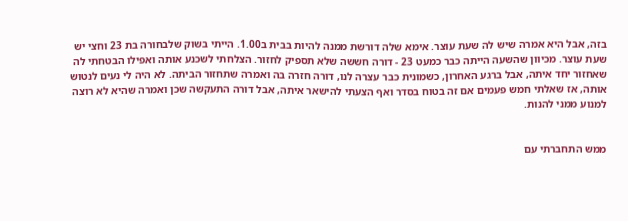בזה, אבל היא אמרה שיש לה שעת עוצר. אימא שלה דורשת ממנה להיות בבית ב1.00. הייתי בשוק שלבחורה בת 23 וחצי יש שעת עוצר. מכיוון שהשעה הייתה כבר כמעט 23 - דורה חששה שלא תספיק לחזור. הצלחתי לשכנע אותה ואפילו הבטחתי לה שאחזור יחד איתה, אבל ברגע האחרון, כשמונית כבר עצרה לנו, דורה חזרה בה ואמרה שתחזור הביתה. לא היה לי נעים לנטוש אותה, אז שאלתי חמש פעמים אם זה בטוח בסדר ואף הצעתי להישאר איתה, אבל דורה התעקשה שכן ואמרה שהיא לא רוצה למנוע ממני להנות.


ממש התחברתי עם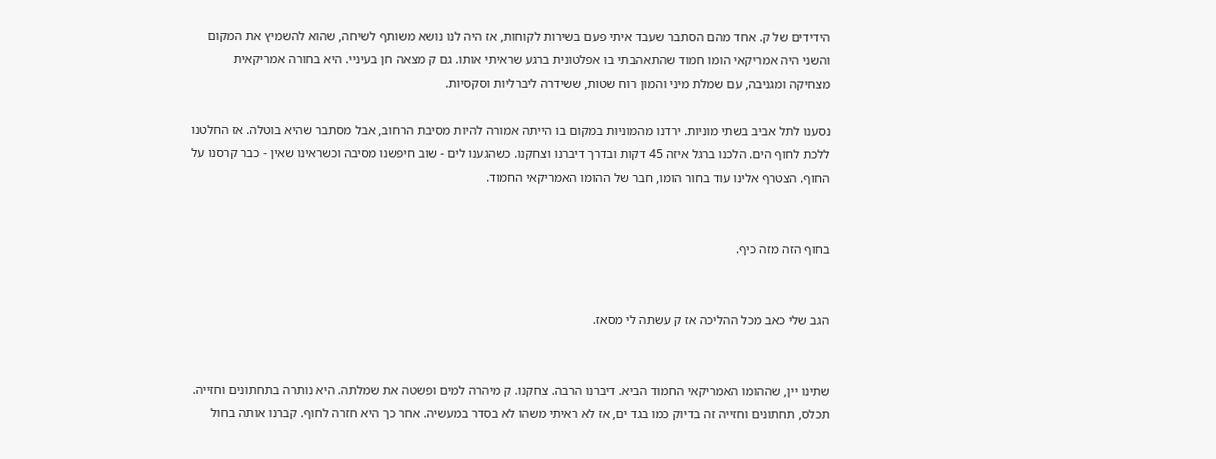הידידים של ק. אחד מהם הסתבר שעבד איתי פעם בשירות לקוחות, אז היה לנו נושא משותף לשיחה, שהוא להשמיץ את המקום והשני היה אמריקאי הומו חמוד שהתאהבתי בו אפלטונית ברגע שראיתי אותו. גם ק מצאה חן בעיניי. היא בחורה אמריקאית מצחיקה ומגניבה, עם שמלת מיני והמון רוח שטות, ששידרה ליברליות וסקסיות.

נסענו לתל אביב בשתי מוניות. ירדנו מהמוניות במקום בו הייתה אמורה להיות מסיבת הרחוב, אבל מסתבר שהיא בוטלה. אז החלטנו ללכת לחוף הים. הלכנו ברגל איזה 45 דקות ובדרך דיברנו וצחקנו. כשהגענו לים - שוב חיפשנו מסיבה וכשראינו שאין - כבר קרסנו על החוף. הצטרף אלינו עוד בחור הומו, חבר של ההומו האמריקאי החמוד.


בחוף הזה מזה כיף.


הגב שלי כאב מכל ההליכה אז ק עשתה לי מסאז.


שתינו יין, שההומו האמריקאי החמוד הביא. דיברנו הרבה. צחקנו. ק מיהרה למים ופשטה את שמלתה. היא נותרה בתחתונים וחזייה. תכלס, תחתונים וחזייה זה בדיוק כמו בגד ים, אז לא ראיתי משהו לא בסדר במעשיה. אחר כך היא חזרה לחוף. קברנו אותה בחול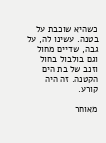כשהיא שוכבת על בטנה. עשינו לה, על גבה, שדיים מחול וגם בולבול בחול וזנב של בת הים הקטנה. זה היה קורע.

מאוחר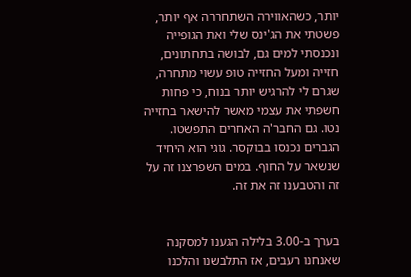יותר, כשהאווירה השתחררה אף יותר, פשטתי את הג'ינס שלי ואת הגופייה ונכנסתי למים גם, לבושה בתחתונים, חזייה ומעל החזייה טופ עשוי מתחרה, שגרם לי להרגיש יותר בנוח, כי פחות חשפתי את עצמי מאשר להישאר בחזייה נטו. גם החבר'ה האחרים התפשטו. הגברים נכנסו בבוקסר. גוגי הוא היחיד שנשאר על החוף. במים השפרצנו זה על זה והטבענו זה את זה.


בערך ב-3.00 בלילה הגענו למסקנה שאנחנו רעבים, אז התלבשנו והלכנו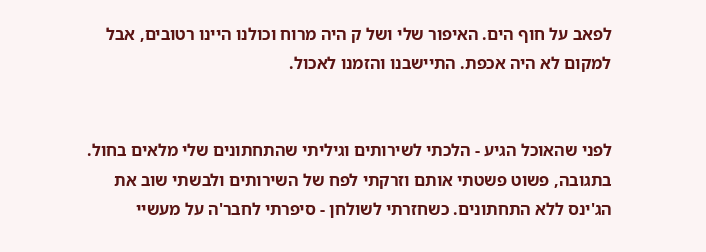לפאב על חוף הים. האיפור שלי ושל ק היה מרוח וכולנו היינו רטובים, אבל למקום לא היה אכפת. התיישבנו והזמנו לאכול.


לפני שהאוכל הגיע - הלכתי לשירותים וגיליתי שהתחתונים שלי מלאים בחול. בתגובה, פשוט פשטתי אותם וזרקתי לפח של השירותים ולבשתי שוב את הג'ינס ללא התחתונים. כשחזרתי לשולחן - סיפרתי לחבר'ה על מעשיי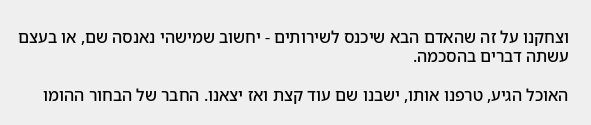וצחקנו על זה שהאדם הבא שיכנס לשירותים - יחשוב שמישהי נאנסה שם, או בעצם עשתה דברים בהסכמה.

האוכל הגיע, טרפנו אותו, ישבנו שם עוד קצת ואז יצאנו. החבר של הבחור ההומו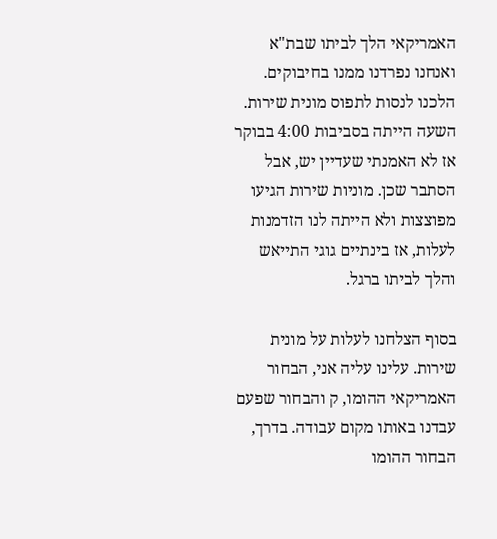האמריקאי הלך לביתו שבת"א ואנחנו נפרדנו ממנו בחיבוקים. הלכנו לנסות לתפוס מונית שירות. השעה הייתה בסביבות 4:00 בבוקר אז לא האמנתי שעדיין יש, אבל הסתבר שכן. מוניות שירות הגיעו מפוצצות ולא הייתה לנו הזדמנות לעלות, אז בינתיים גוגי התייאש והלך לביתו ברגל.

בסוף הצלחנו לעלות על מונית שירות. עלינו עליה אני, הבחור האמריקאי ההומו, ק והבחור שפעם עבדנו באותו מקום עבודה. בדרך, הבחור ההומו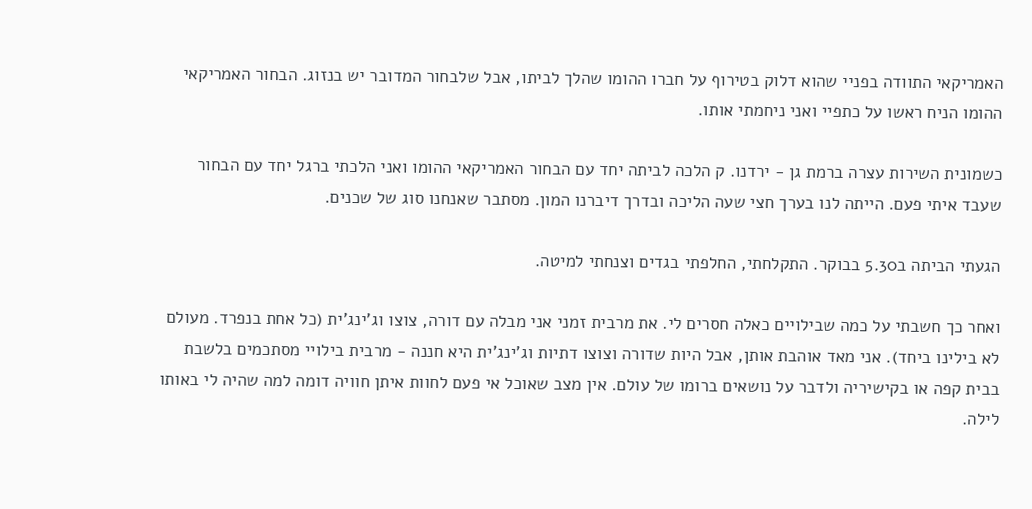האמריקאי התוודה בפניי שהוא דלוק בטירוף על חברו ההומו שהלך לביתו, אבל שלבחור המדובר יש בנזוג. הבחור האמריקאי ההומו הניח ראשו על כתפיי ואני ניחמתי אותו.

כשמונית השירות עצרה ברמת גן - ירדנו. ק הלכה לביתה יחד עם הבחור האמריקאי ההומו ואני הלכתי ברגל יחד עם הבחור שעבד איתי פעם. הייתה לנו בערך חצי שעה הליכה ובדרך דיברנו המון. מסתבר שאנחנו סוג של שכנים.

הגעתי הביתה ב5.30 בבוקר. התקלחתי, החלפתי בגדים וצנחתי למיטה.

ואחר כך חשבתי על כמה שבילויים כאלה חסרים לי. את מרבית זמני אני מבלה עם דורה, צוצו וג'ינג'ית (כל אחת בנפרד. מעולם לא בילינו ביחד). אני מאד אוהבת אותן, אבל היות שדורה וצוצו דתיות וג'ינג'ית היא חננה - מרבית בילויי מסתכמים בלשבת בבית קפה או בקישיריה ולדבר על נושאים ברומו של עולם. אין מצב שאוכל אי פעם לחוות איתן חוויה דומה למה שהיה לי באותו לילה.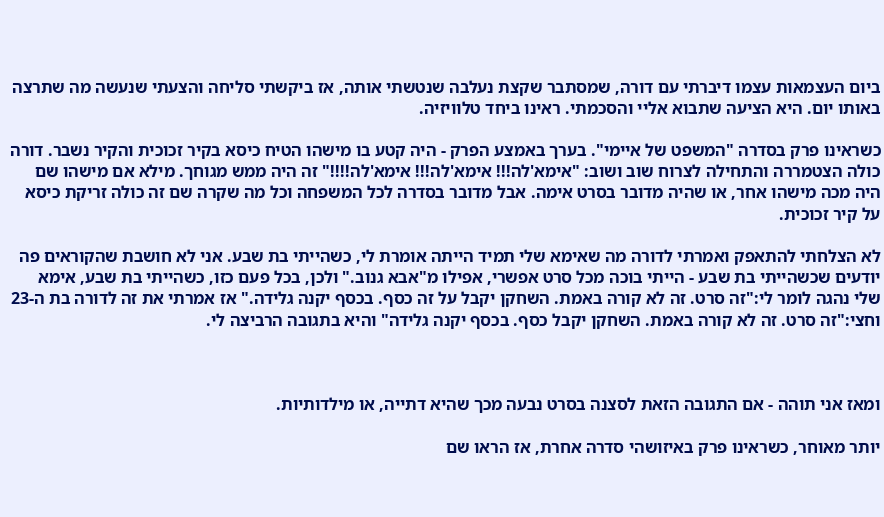ביום העצמאות עצמו דיברתי עם דורה, שמסתבר שקצת נעלבה שנטשתי אותה, אז ביקשתי סליחה והצעתי שנעשה מה שתרצה באותו יום. היא הציעה שתבוא אליי והסכמתי. ראינו ביחד טלוויזיה.

כשראינו פרק בסדרה "המשפט של איימי". בערך באמצע הפרק - היה קטע בו מישהו הטיח כיסא בקיר זכוכית והקיר נשבר. דורה כולה הצטמררה והתחילה לצרוח שוב ושוב: "אימא'לה!!! אימא'לה!!! אימא'לה!!!!" זה היה ממש מגוחך. מילא אם מישהו שם היה מכה מישהו אחר, או שהיה מדובר בסרט אימה. אבל מדובר בסדרה לכל המשפחה וכל מה שקרה שם זה כולה זריקת כיסא על קיר זכוכית.

לא הצלחתי להתאפק ואמרתי לדורה מה שאימא שלי תמיד הייתה אומרת לי, כשהייתי בת שבע. אני לא חושבת שהקוראים פה יודעים שכשהייתי בת שבע - הייתי בוכה מכל סרט אפשרי, אפילו מ"אבא גנוב." ולכן, בכל פעם כזו, כשהייתי בת שבע, אימא שלי נהגה לומר לי:"זה סרט. זה לא קורה באמת. השחקן יקבל על זה כסף. בכסף יקנה גלידה." אז אמרתי את זה לדורה בת ה-23 וחצי:"זה סרט. זה לא קורה באמת. השחקן יקבל כסף. בכסף יקנה גלידה" והיא בתגובה הרביצה לי.



ומאז אני תוהה - אם התגובה הזאת לסצנה בסרט נבעה מכך שהיא דתייה, או מילדותיות.

יותר מאוחר, כשראינו פרק באיזושהי סדרה אחרת, אז הראו שם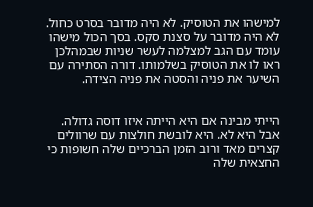למישהו את הטוסיק. לא היה מדובר בסרט כחול. לא היה מדובר על סצנת סקס. בסך הכול מישהו עומד עם הגב למצלמה לעשר שניות שבמהלכן ראו לו את הטוסיק בשלמותו. דורה הסתירה עם השיער את פניה והסטה את פניה הצידה.


הייתי מבינה אם היא הייתה איזו דוסה גדולה. אבל היא לא. היא לובשת חולצות עם שרוולים קצרים מאד ורוב הזמן הברכיים שלה חשופות כי החצאית שלה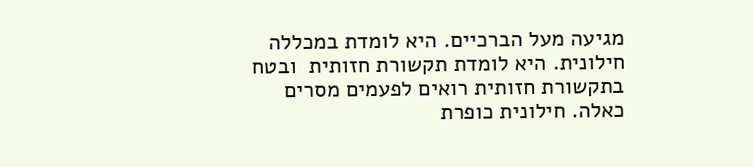מגיעה מעל הברכיים. היא לומדת במכללה חילונית. היא לומדת תקשורת חזותית  ובטח בתקשורת חזותית רואים לפעמים מסרים כאלה. חילונית כופרת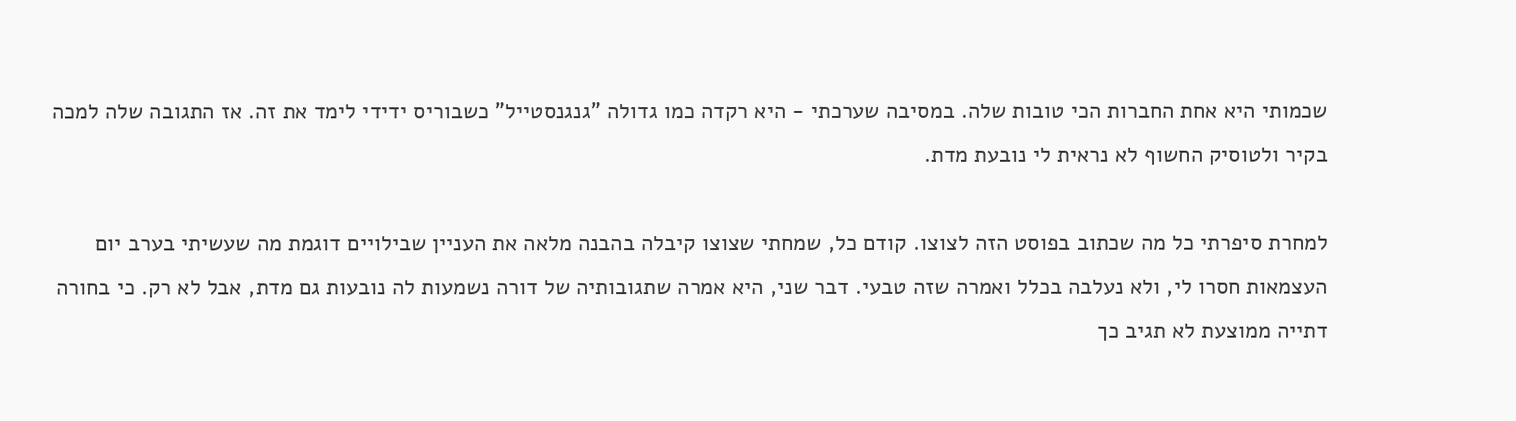שכמותי היא אחת החברות הכי טובות שלה. במסיבה שערכתי - היא רקדה כמו גדולה "גנגנסטייל" כשבוריס ידידי לימד את זה. אז התגובה שלה למכה בקיר ולטוסיק החשוף לא נראית לי נובעת מדת.

למחרת סיפרתי כל מה שכתוב בפוסט הזה לצוצו. קודם כל, שמחתי שצוצו קיבלה בהבנה מלאה את העניין שבילויים דוגמת מה שעשיתי בערב יום העצמאות חסרו לי, ולא נעלבה בכלל ואמרה שזה טבעי. דבר שני, היא אמרה שתגובותיה של דורה נשמעות לה נובעות גם מדת, אבל לא רק. כי בחורה דתייה ממוצעת לא תגיב כך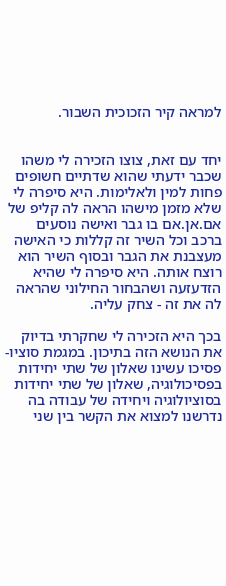למראה קיר הזכוכית השבור.


יחד עם זאת, צוצו הזכירה לי משהו שכבר ידעתי שהוא שדתיים חשופים פחות למין ולאלימות. היא סיפרה לי שלא מזמן מישהו הראה לה קליפ של אם.אן.אם בו גבר ואישה נוסעים ברכב וכל השיר זה קללות כי האישה מעצבנת את הגבר ובסוף השיר הוא רוצח אותה. היא סיפרה לי שהיא הזדעזעה ושהבחור החילוני שהראה לה את זה - צחק עליה.

בכך היא הזכירה לי שחקרתי בדיוק את הנושא הזה בתיכון. במגמת סוציו-פסיכו עשינו שאלון של שתי יחידות בפסיכולוגיה, שאלון של שתי יחידות בסוציולוגיה ויחידה של עבודה בה נדרשנו למצוא את הקשר בין שני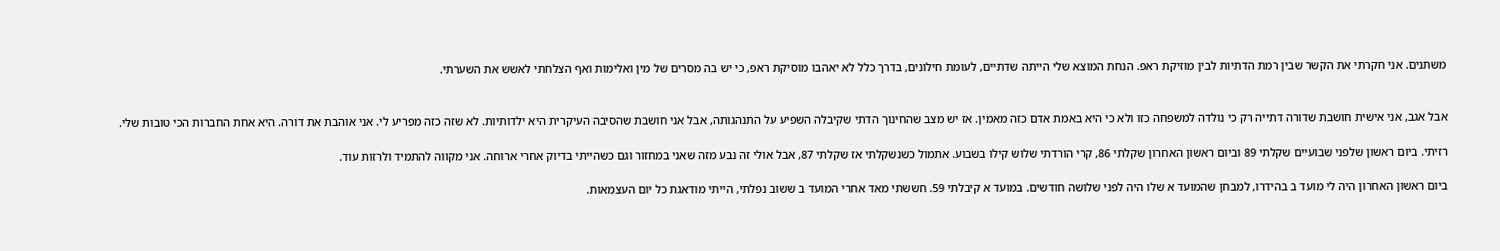משתנים. אני חקרתי את הקשר שבין רמת הדתיות לבין מוזיקת ראפ. הנחת המוצא שלי הייתה שדתיים, לעומת חילונים, בדרך כלל לא יאהבו מוסיקת ראפ, כי יש בה מסרים של מין ואלימות ואף הצלחתי לאשש את השערתי.


אבל אגב, אני אישית חושבת שדורה דתייה רק כי נולדה למשפחה כזו ולא כי היא באמת אדם כזה מאמין. אז יש מצב שהחינוך הדתי שקיבלה השפיע על התנהגותה, אבל אני חושבת שהסיבה העיקרית היא ילדותיות. לא שזה כזה מפריע לי. אני אוהבת את דורה. היא אחת החברות הכי טובות שלי.

רזיתי. ביום ראשון שלפני שבועיים שקלתי 89 וביום ראשון האחרון שקלתי 86, קרי הורדתי שלוש קילו בשבוע. אתמול כשנשקלתי אז שקלתי 87, אבל אולי זה נבע מזה שאני במחזור וגם כשהייתי בדיוק אחרי ארוחה. אני מקווה להתמיד ולרזות עוד.

ביום ראשון האחרון היה לי מועד ב בהידרו, למבחן שהמועד א שלו היה לפני שלושה חודשים. במועד א קיבלתי 59. חששתי מאד אחרי המועד ב ששוב נפלתי, הייתי מודאגת כל יום העצמאות.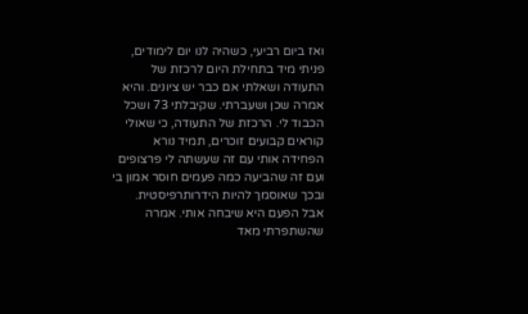ואז ביום רביעי, כשהיה לנו יום לימודים, פניתי מיד בתחילת היום לרכזת של התעודה ושאלתי אם כבר יש ציונים. והיא אמרה שכן ושעברתי. שקיבלתי 73 ושכל הכבוד לי. הרכזת של התעודה, כי שאולי קוראים קבועים זוכרים, תמיד נורא הפחידה אותי עם זה שעשתה לי פרצופים ועם זה שהביעה כמה פעמים חוסר אמון בי ובכך שאוסמך להיות הידרותרפיסטית. אבל הפעם היא שיבחה אותי. אמרה שהשתפרתי מאד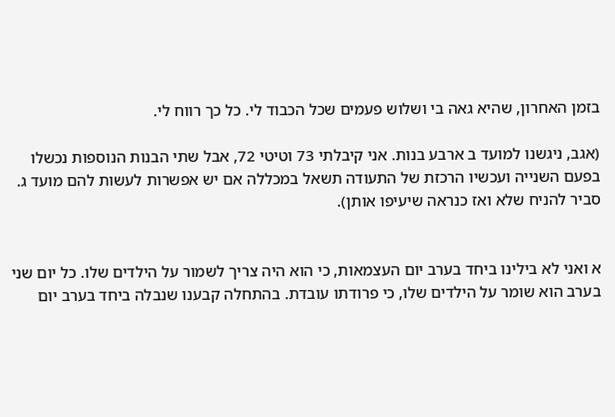בזמן האחרון, שהיא גאה בי ושלוש פעמים שכל הכבוד לי. כל כך רווח לי.

(אגב, ניגשנו למועד ב ארבע בנות. אני קיבלתי 73 וטיטי 72, אבל שתי הבנות הנוספות נכשלו בפעם השנייה ועכשיו הרכזת של התעודה תשאל במכללה אם יש אפשרות לעשות להם מועד ג. סביר להניח שלא ואז כנראה שיעיפו אותן).


א ואני לא בילינו ביחד בערב יום העצמאות, כי הוא היה צריך לשמור על הילדים שלו. כל יום שני בערב הוא שומר על הילדים שלו, כי פרודתו עובדת. בהתחלה קבענו שנבלה ביחד בערב יום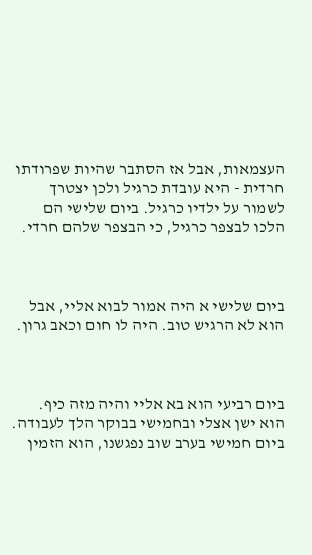העצמאות, אבל אז הסתבר שהיות שפרודתו חרדית - היא עובדת כרגיל ולכן יצטרך לשמור על ילדיו כרגיל. ביום שלישי הם הלכו לבצפר כרגיל, כי הבצפר שלהם חרדי.



ביום שלישי א היה אמור לבוא אליי, אבל הוא לא הרגיש טוב. היה לו חום וכאב גרון.



ביום רביעי הוא בא אליי והיה מזה כיף. הוא ישן אצלי ובחמישי בבוקר הלך לעבודה. ביום חמישי בערב שוב נפגשנו, הוא הזמין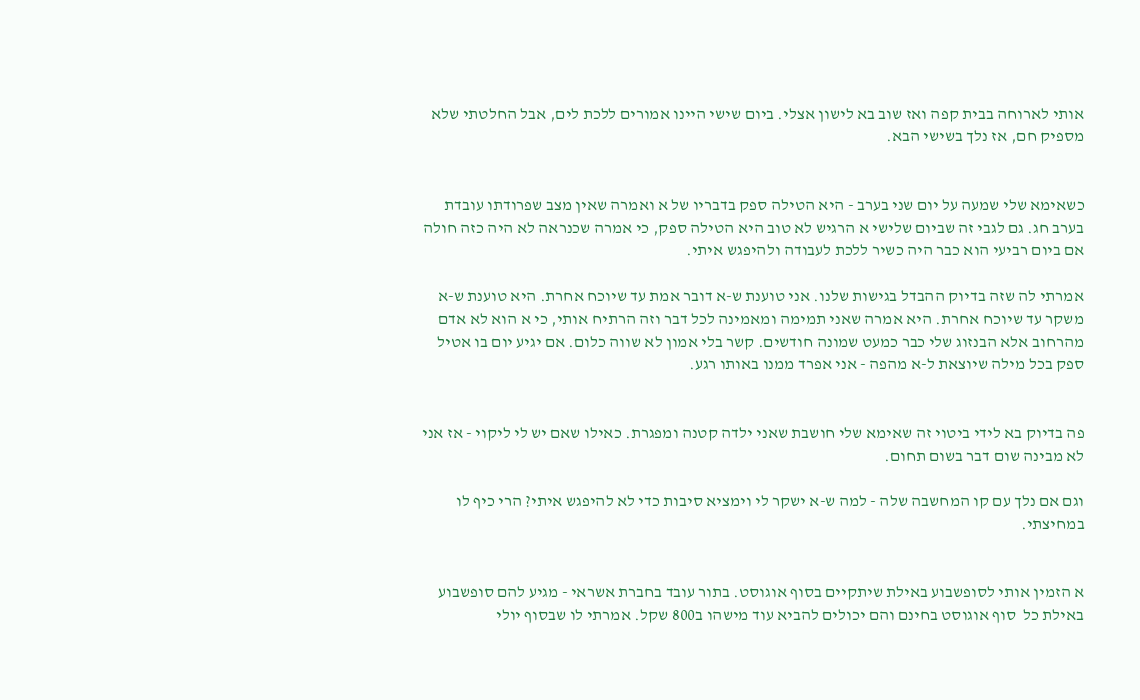אותי לארוחה בבית קפה ואז שוב בא לישון אצלי. ביום שישי היינו אמורים ללכת לים, אבל החלטתי שלא מספיק חם, אז נלך בשישי הבא.


כשאימא שלי שמעה על יום שני בערב - היא הטילה ספק בדבריו של א ואמרה שאין מצב שפרודתו עובדת בערב חג. גם לגבי זה שביום שלישי א הרגיש לא טוב היא הטילה ספק, כי אמרה שכנראה לא היה כזה חולה אם ביום רביעי הוא כבר היה כשיר ללכת לעבודה ולהיפגש איתי.

אמרתי לה שזה בדיוק ההבדל בגישות שלנו. אני טוענת ש-א דובר אמת עד שיוכח אחרת. היא טוענת ש-א משקר עד שיוכח אחרת. היא אמרה שאני תמימה ומאמינה לכל דבר וזה הרתיח אותי, כי א הוא לא אדם מהרחוב אלא הבנזוג שלי כבר כמעט שמונה חודשים. קשר בלי אמון לא שווה כלום. אם יגיע יום בו אטיל ספק בכל מילה שיוצאת ל-א מהפה - אני אפרד ממנו באותו רגע.


פה בדיוק בא לידי ביטוי זה שאימא שלי חושבת שאני ילדה קטנה ומפגרת. כאילו שאם יש לי ליקוי - אז אני לא מבינה שום דבר בשום תחום.

וגם אם נלך עם קו המחשבה שלה - למה ש-א ישקר לי וימציא סיבות כדי לא להיפגש איתי? הרי כיף לו במחיצתי.


א הזמין אותי לסופשבוע באילת שיתקיים בסוף אוגוסט. בתור עובד בחברת אשראי - מגיע להם סופשבוע באילת כל  סוף אוגוסט בחינם והם יכולים להביא עוד מישהו ב800 שקל. אמרתי לו שבסוף יולי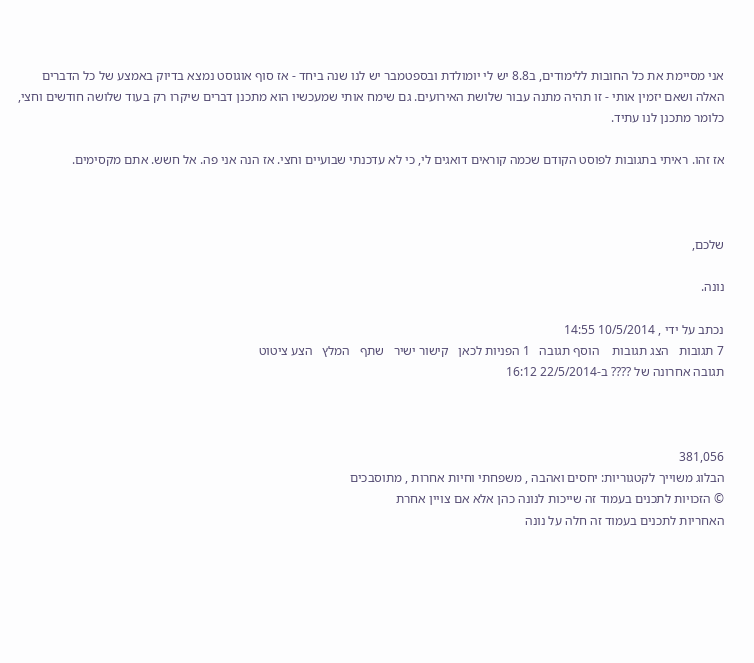אני מסיימת את כל החובות ללימודים, ב8.8 יש לי יומולדת ובספטמבר יש לנו שנה ביחד - אז סוף אוגוסט נמצא בדיוק באמצע של כל הדברים האלה ושאם יזמין אותי - זו תהיה מתנה עבור שלושת האירועים. גם שימח אותי שמעכשיו הוא מתכנן דברים שיקרו רק בעוד שלושה חודשים וחצי, כלומר מתכנן לנו עתיד.

אז זהו. ראיתי בתגובות לפוסט הקודם שכמה קוראים דואגים לי, כי לא עדכנתי שבועיים וחצי. אז הנה אני פה. אל חשש. אתם מקסימים.



שלכם,

נונה.

נכתב על ידי , 10/5/2014 14:55
7 תגובות   הצג תגובות    הוסף תגובה   1 הפניות לכאן   קישור ישיר   שתף   המלץ   הצע ציטוט
תגובה אחרונה של ???? ב-22/5/2014 16:12



381,056
הבלוג משוייך לקטגוריות: יחסים ואהבה , משפחתי וחיות אחרות , מתוסבכים
© הזכויות לתכנים בעמוד זה שייכות לנונה כהן אלא אם צויין אחרת
האחריות לתכנים בעמוד זה חלה על נונה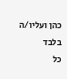כהן ועליו/ה בלבד
כל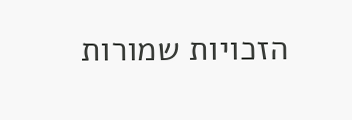הזכויות שמורות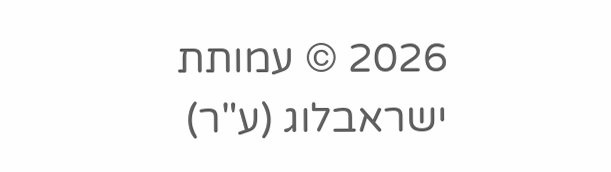2026 © עמותת ישראבלוג (ע"ר)